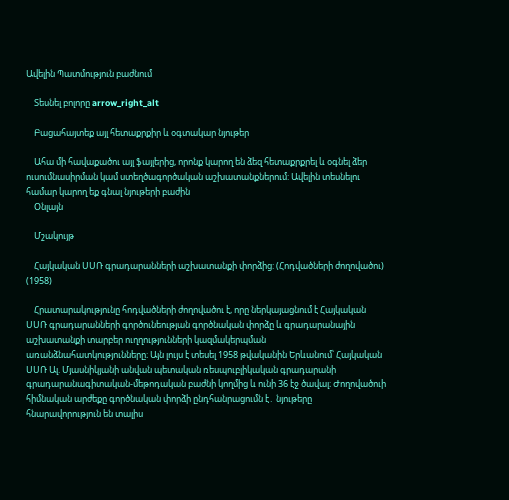Ավելին Պատմություն բաժնում

    Տեսնել բոլորը arrow_right_alt

    Բացահայտեք այլ հետաքրքիր և օգտակար նյութեր

    Ահա մի հավաքածու այլ ֆայլերից, որոնք կարող են ձեզ հետաքրքրել և օգնել ձեր ուսումնասիրման կամ ստեղծագործական աշխատանքներում: Ավելին տեսնելու համար կարող եք գնալ նյութերի բաժին
    Օնլայն

    Մշակույթ

    Հայկական ՍՍՌ գրադարանների աշխատանքի փորձից: (Հոդվածների ժողովածու) (1958)

    Հրատարակությունը հոդվածների ժողովածու է, որը ներկայացնում է Հայկական ՍՍՌ գրադարանների գործունեության գործնական փորձը և գրադարանային աշխատանքի տարբեր ուղղությունների կազմակերպման առանձնահատկությունները։ Այն լույս է տեսել 1958 թվականին Երևանում՝ Հայկական ՍՍՌ Ալ. Մյասնիկյանի անվան պետական ռեսպուբլիկական գրադարանի գրադարանագիտական-մեթոդական բաժնի կողմից և ունի 36 էջ ծավալ։ Ժողովածուի հիմնական արժեքը գործնական փորձի ընդհանրացումն է․ նյութերը հնարավորություն են տալիս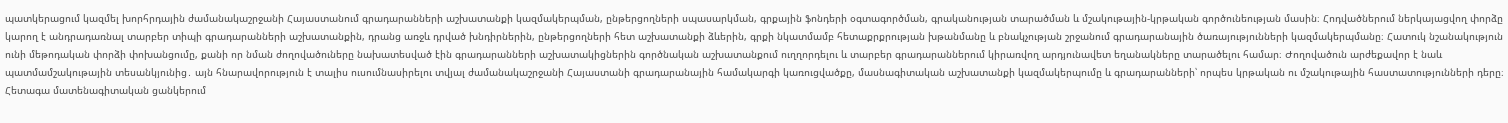պատկերացում կազմել խորհրդային ժամանակաշրջանի Հայաստանում գրադարանների աշխատանքի կազմակերպման, ընթերցողների սպասարկման, գրքային ֆոնդերի օգտագործման, գրականության տարածման և մշակութային-կրթական գործունեության մասին։ Հոդվածներում ներկայացվող փորձը կարող է անդրադառնալ տարբեր տիպի գրադարանների աշխատանքին, դրանց առջև դրված խնդիրներին, ընթերցողների հետ աշխատանքի ձևերին, գրքի նկատմամբ հետաքրքրության խթանմանը և բնակչության շրջանում գրադարանային ծառայությունների կազմակերպմանը։ Հատուկ նշանակություն ունի մեթոդական փորձի փոխանցումը, քանի որ նման ժողովածուները նախատեսված էին գրադարանների աշխատակիցներին գործնական աշխատանքում ուղղորդելու և տարբեր գրադարաններում կիրառվող արդյունավետ եղանակները տարածելու համար։ Ժողովածուն արժեքավոր է նաև պատմամշակութային տեսանկյունից․ այն հնարավորություն է տալիս ուսումնասիրելու տվյալ ժամանակաշրջանի Հայաստանի գրադարանային համակարգի կառուցվածքը, մասնագիտական աշխատանքի կազմակերպումը և գրադարանների՝ որպես կրթական ու մշակութային հաստատությունների դերը։ Հետագա մատենագիտական ցանկերում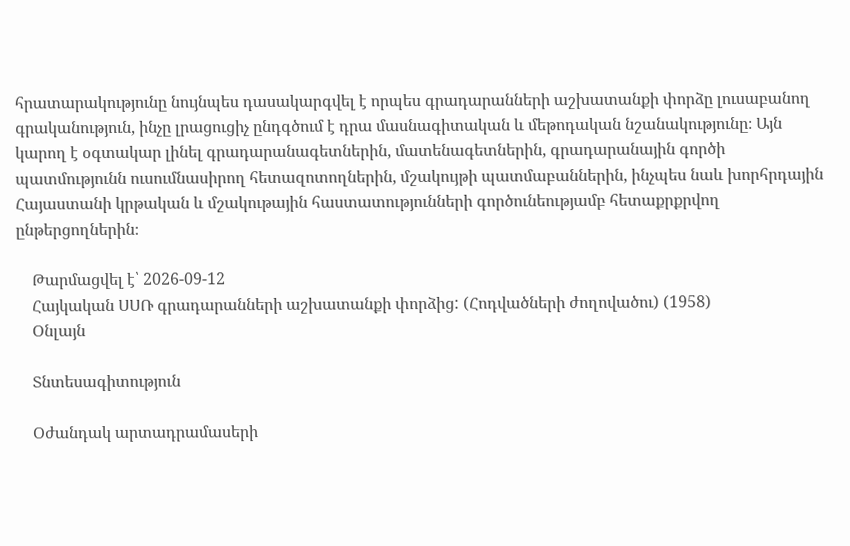հրատարակությունը նույնպես դասակարգվել է որպես գրադարանների աշխատանքի փորձը լուսաբանող գրականություն, ինչը լրացուցիչ ընդգծում է դրա մասնագիտական և մեթոդական նշանակությունը։ Այն կարող է օգտակար լինել գրադարանագետներին, մատենագետներին, գրադարանային գործի պատմությունն ուսումնասիրող հետազոտողներին, մշակույթի պատմաբաններին, ինչպես նաև խորհրդային Հայաստանի կրթական և մշակութային հաստատությունների գործունեությամբ հետաքրքրվող ընթերցողներին։

    Թարմացվել է՝ 2026-09-12
    Հայկական ՍՍՌ գրադարանների աշխատանքի փորձից: (Հոդվածների ժողովածու) (1958)
    Օնլայն

    Տնտեսագիտություն

    Օժանդակ արտադրամասերի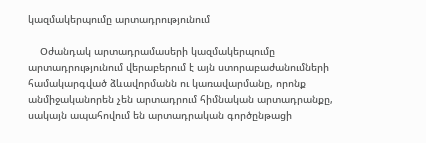կազմակերպումը արտադրությունում

    Օժանդակ արտադրամասերի կազմակերպումը արտադրությունում վերաբերում է այն ստորաբաժանումների համակարգված ձևավորմանն ու կառավարմանը, որոնք անմիջականորեն չեն արտադրում հիմնական արտադրանքը, սակայն ապահովում են արտադրական գործընթացի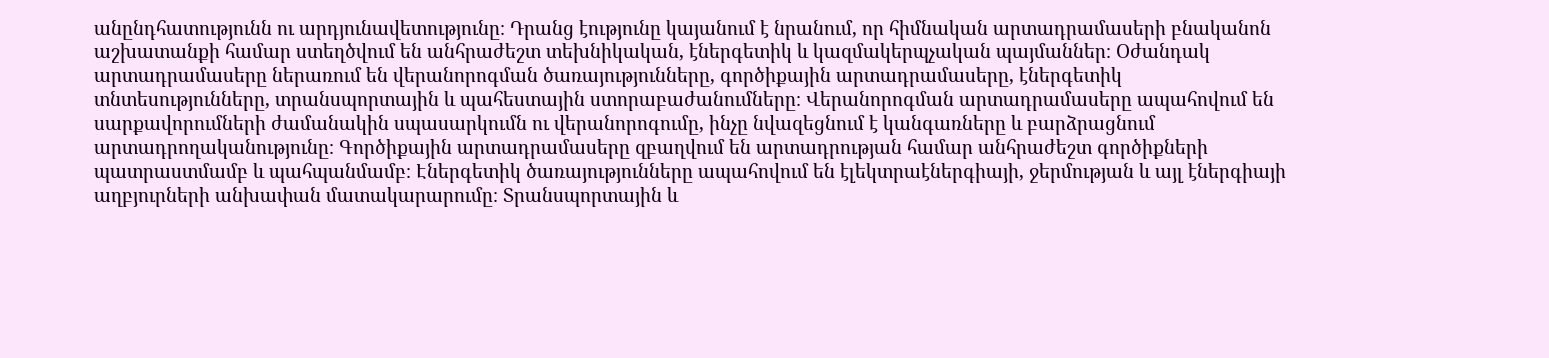անընդհատությունն ու արդյունավետությունը։ Դրանց էությունը կայանում է նրանում, որ հիմնական արտադրամասերի բնականոն աշխատանքի համար ստեղծվում են անհրաժեշտ տեխնիկական, էներգետիկ և կազմակերպչական պայմաններ։ Օժանդակ արտադրամասերը ներառում են վերանորոգման ծառայությունները, գործիքային արտադրամասերը, էներգետիկ տնտեսությունները, տրանսպորտային և պահեստային ստորաբաժանումները։ Վերանորոգման արտադրամասերը ապահովում են սարքավորումների ժամանակին սպասարկումն ու վերանորոգումը, ինչը նվազեցնում է կանգառները և բարձրացնում արտադրողականությունը։ Գործիքային արտադրամասերը զբաղվում են արտադրության համար անհրաժեշտ գործիքների պատրաստմամբ և պահպանմամբ։ Էներգետիկ ծառայությունները ապահովում են էլեկտրաէներգիայի, ջերմության և այլ էներգիայի աղբյուրների անխափան մատակարարումը։ Տրանսպորտային և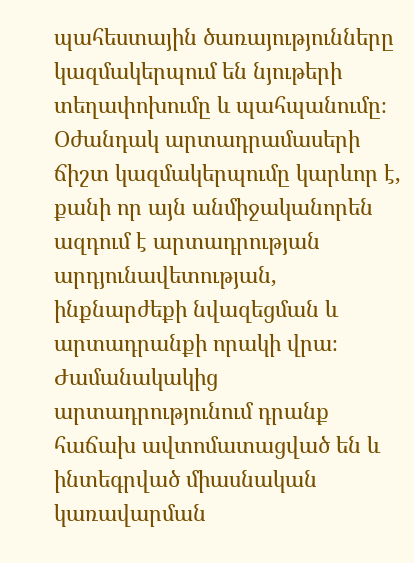պահեստային ծառայությունները կազմակերպում են նյութերի տեղափոխումը և պահպանումը։ Օժանդակ արտադրամասերի ճիշտ կազմակերպումը կարևոր է, քանի որ այն անմիջականորեն ազդում է արտադրության արդյունավետության, ինքնարժեքի նվազեցման և արտադրանքի որակի վրա։ Ժամանակակից արտադրությունում դրանք հաճախ ավտոմատացված են և ինտեգրված միասնական կառավարման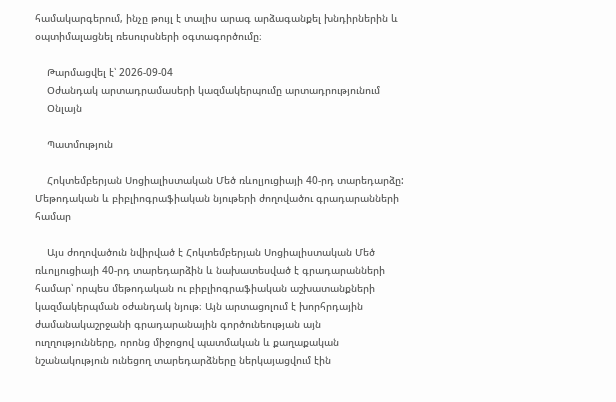համակարգերում, ինչը թույլ է տալիս արագ արձագանքել խնդիրներին և օպտիմալացնել ռեսուրսների օգտագործումը։

    Թարմացվել է՝ 2026-09-04
    Օժանդակ արտադրամասերի կազմակերպումը արտադրությունում
    Օնլայն

    Պատմություն

    Հոկտեմբերյան Սոցիալիստական Մեծ ռևոլյուցիայի 40-րդ տարեդարձը: Մեթոդական և բիբլիոգրաֆիական նյութերի ժողովածու գրադարանների համար

    Այս ժողովածուն նվիրված է Հոկտեմբերյան Սոցիալիստական Մեծ ռևոլյուցիայի 40-րդ տարեդարձին և նախատեսված է գրադարանների համար՝ որպես մեթոդական ու բիբլիոգրաֆիական աշխատանքների կազմակերպման օժանդակ նյութ։ Այն արտացոլում է խորհրդային ժամանակաշրջանի գրադարանային գործունեության այն ուղղությունները, որոնց միջոցով պատմական և քաղաքական նշանակություն ունեցող տարեդարձները ներկայացվում էին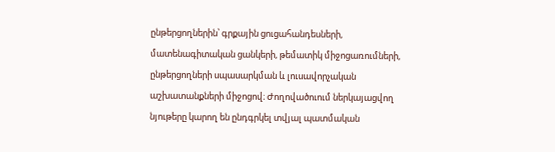ընթերցողներին՝ գրքային ցուցահանդեսների, մատենագիտական ցանկերի, թեմատիկ միջոցառումների, ընթերցողների սպասարկման և լուսավորչական աշխատանքների միջոցով։ Ժողովածուում ներկայացվող նյութերը կարող են ընդգրկել տվյալ պատմական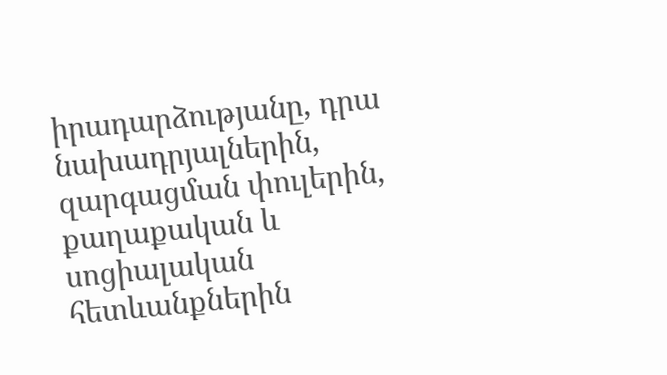իրադարձությանը, դրա նախադրյալներին, զարգացման փուլերին, քաղաքական և սոցիալական հետևանքներին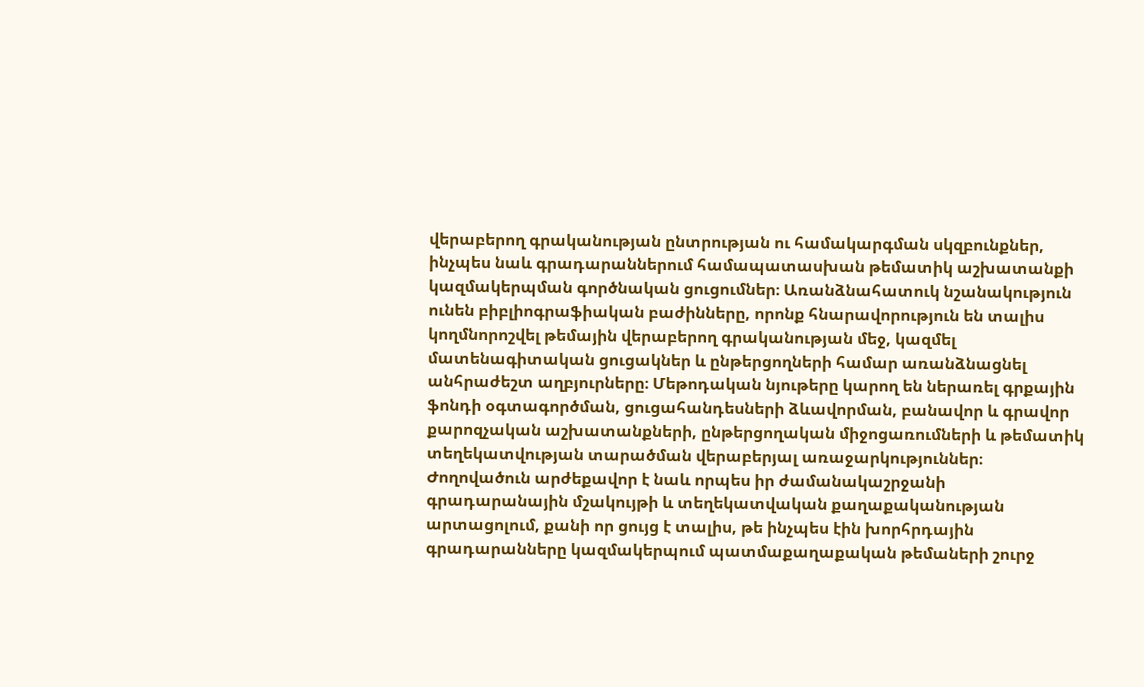վերաբերող գրականության ընտրության ու համակարգման սկզբունքներ, ինչպես նաև գրադարաններում համապատասխան թեմատիկ աշխատանքի կազմակերպման գործնական ցուցումներ։ Առանձնահատուկ նշանակություն ունեն բիբլիոգրաֆիական բաժինները, որոնք հնարավորություն են տալիս կողմնորոշվել թեմային վերաբերող գրականության մեջ, կազմել մատենագիտական ցուցակներ և ընթերցողների համար առանձնացնել անհրաժեշտ աղբյուրները։ Մեթոդական նյութերը կարող են ներառել գրքային ֆոնդի օգտագործման, ցուցահանդեսների ձևավորման, բանավոր և գրավոր քարոզչական աշխատանքների, ընթերցողական միջոցառումների և թեմատիկ տեղեկատվության տարածման վերաբերյալ առաջարկություններ։ Ժողովածուն արժեքավոր է նաև որպես իր ժամանակաշրջանի գրադարանային մշակույթի և տեղեկատվական քաղաքականության արտացոլում, քանի որ ցույց է տալիս, թե ինչպես էին խորհրդային գրադարանները կազմակերպում պատմաքաղաքական թեմաների շուրջ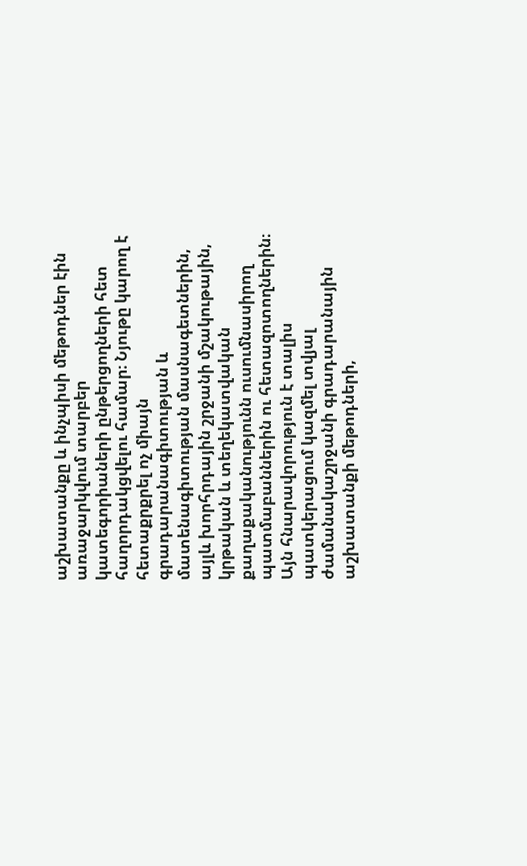աշխատանքը և ինչպիսի մեթոդներ էին առաջարկվում տարբեր կատեգորիաների ընթերցողների հետ հաղորդակցվելու համար։ Նյութը կարող է հետաքրքրել ոչ միայն գրադարանագիտության և մատենագիտության մասնագետներին, այլև խորհրդային շրջանի մշակութային, կրթական և տեղեկատվական քաղաքականությունն ուսումնասիրող պատմաբաններին ու հետազոտողներին։ Այն հնարավորություն է տալիս պատկերացում կազմել տվյալ ժամանակաշրջանի գրադարանային աշխատանքի մեթոդների,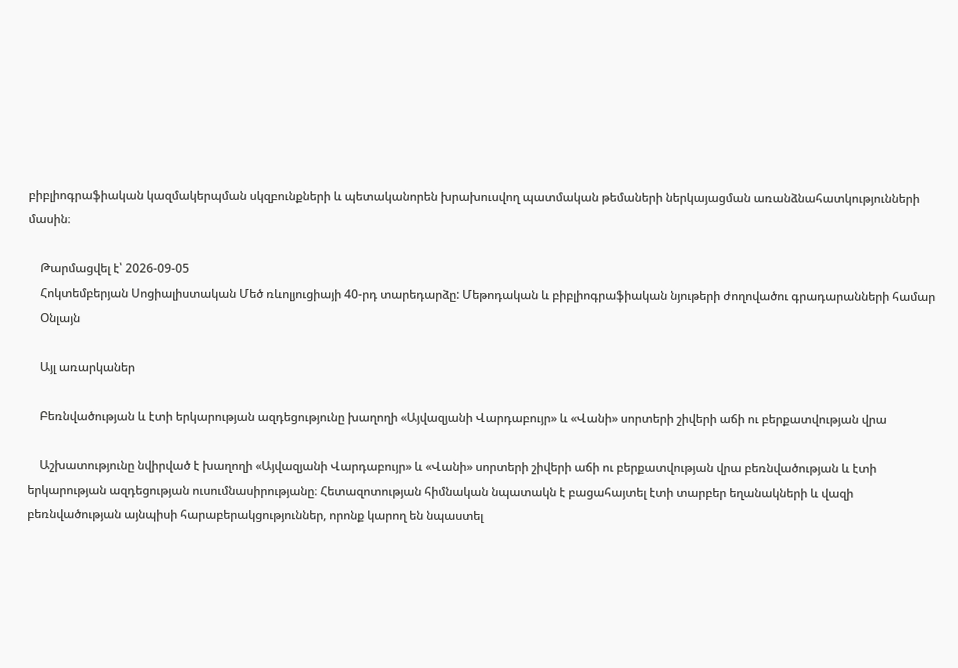բիբլիոգրաֆիական կազմակերպման սկզբունքների և պետականորեն խրախուսվող պատմական թեմաների ներկայացման առանձնահատկությունների մասին։

    Թարմացվել է՝ 2026-09-05
    Հոկտեմբերյան Սոցիալիստական Մեծ ռևոլյուցիայի 40-րդ տարեդարձը: Մեթոդական և բիբլիոգրաֆիական նյութերի ժողովածու գրադարանների համար
    Օնլայն

    Այլ առարկաներ

    Բեռնվածության և էտի երկարության ազդեցությունը խաղողի «Այվազյանի Վարդաբույր» և «Վանի» սորտերի շիվերի աճի ու բերքատվության վրա

    Աշխատությունը նվիրված է խաղողի «Այվազյանի Վարդաբույր» և «Վանի» սորտերի շիվերի աճի ու բերքատվության վրա բեռնվածության և էտի երկարության ազդեցության ուսումնասիրությանը։ Հետազոտության հիմնական նպատակն է բացահայտել էտի տարբեր եղանակների և վազի բեռնվածության այնպիսի հարաբերակցություններ, որոնք կարող են նպաստել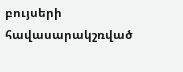բույսերի հավասարակշռված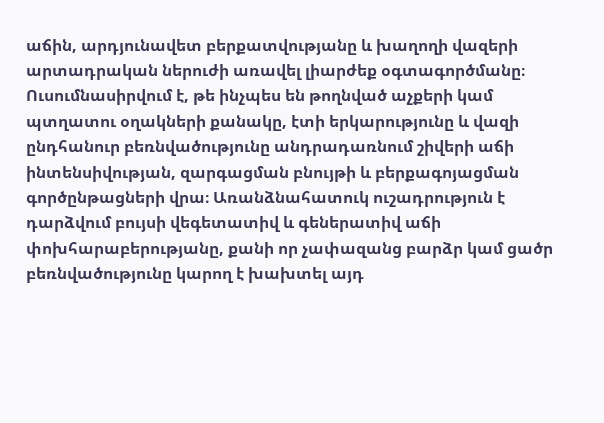աճին, արդյունավետ բերքատվությանը և խաղողի վազերի արտադրական ներուժի առավել լիարժեք օգտագործմանը։ Ուսումնասիրվում է, թե ինչպես են թողնված աչքերի կամ պտղատու օղակների քանակը, էտի երկարությունը և վազի ընդհանուր բեռնվածությունը անդրադառնում շիվերի աճի ինտենսիվության, զարգացման բնույթի և բերքագոյացման գործընթացների վրա։ Առանձնահատուկ ուշադրություն է դարձվում բույսի վեգետատիվ և գեներատիվ աճի փոխհարաբերությանը, քանի որ չափազանց բարձր կամ ցածր բեռնվածությունը կարող է խախտել այդ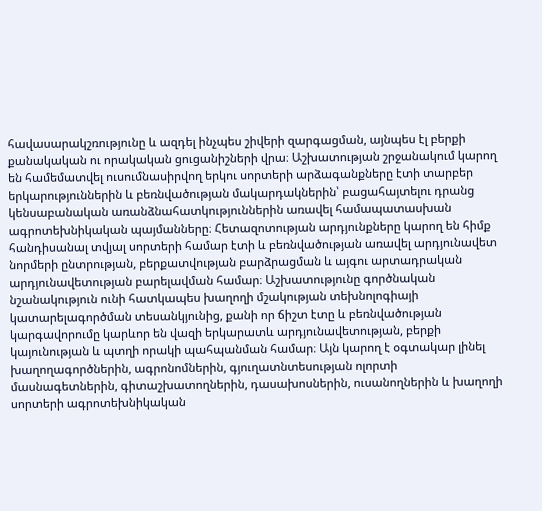հավասարակշռությունը և ազդել ինչպես շիվերի զարգացման, այնպես էլ բերքի քանակական ու որակական ցուցանիշների վրա։ Աշխատության շրջանակում կարող են համեմատվել ուսումնասիրվող երկու սորտերի արձագանքները էտի տարբեր երկարություններին և բեռնվածության մակարդակներին՝ բացահայտելու դրանց կենսաբանական առանձնահատկություններին առավել համապատասխան ագրոտեխնիկական պայմանները։ Հետազոտության արդյունքները կարող են հիմք հանդիսանալ տվյալ սորտերի համար էտի և բեռնվածության առավել արդյունավետ նորմերի ընտրության, բերքատվության բարձրացման և այգու արտադրական արդյունավետության բարելավման համար։ Աշխատությունը գործնական նշանակություն ունի հատկապես խաղողի մշակության տեխնոլոգիայի կատարելագործման տեսանկյունից, քանի որ ճիշտ էտը և բեռնվածության կարգավորումը կարևոր են վազի երկարատև արդյունավետության, բերքի կայունության և պտղի որակի պահպանման համար։ Այն կարող է օգտակար լինել խաղողագործներին, ագրոնոմներին, գյուղատնտեսության ոլորտի մասնագետներին, գիտաշխատողներին, դասախոսներին, ուսանողներին և խաղողի սորտերի ագրոտեխնիկական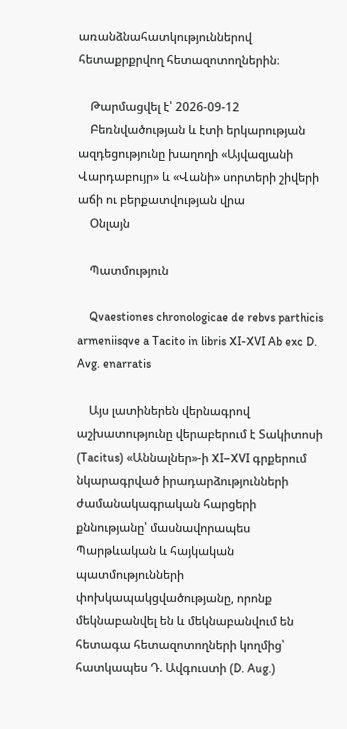առանձնահատկություններով հետաքրքրվող հետազոտողներին։

    Թարմացվել է՝ 2026-09-12
    Բեռնվածության և էտի երկարության ազդեցությունը խաղողի «Այվազյանի Վարդաբույր» և «Վանի» սորտերի շիվերի աճի ու բերքատվության վրա
    Օնլայն

    Պատմություն

    Qvaestiones chronologicae de rebvs parthicis armeniisqve a Tacito in libris XI-XVI Ab exc D. Avg. enarratis

    Այս լատիներեն վերնագրով աշխատությունը վերաբերում է Տակիտոսի (Tacitus) «Աննալներ»-ի XI–XVI գրքերում նկարագրված իրադարձությունների ժամանակագրական հարցերի քննությանը՝ մասնավորապես Պարթևական և հայկական պատմությունների փոխկապակցվածությանը, որոնք մեկնաբանվել են և մեկնաբանվում են հետագա հետազոտողների կողմից՝ հատկապես Դ. Ավգուստի (D. Aug.)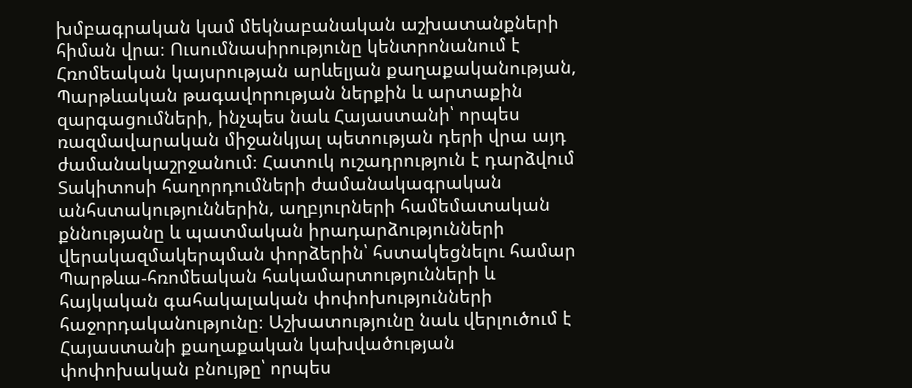խմբագրական կամ մեկնաբանական աշխատանքների հիման վրա։ Ուսումնասիրությունը կենտրոնանում է Հռոմեական կայսրության արևելյան քաղաքականության, Պարթևական թագավորության ներքին և արտաքին զարգացումների, ինչպես նաև Հայաստանի՝ որպես ռազմավարական միջանկյալ պետության դերի վրա այդ ժամանակաշրջանում։ Հատուկ ուշադրություն է դարձվում Տակիտոսի հաղորդումների ժամանակագրական անհստակություններին, աղբյուրների համեմատական քննությանը և պատմական իրադարձությունների վերակազմակերպման փորձերին՝ հստակեցնելու համար Պարթևա-հռոմեական հակամարտությունների և հայկական գահակալական փոփոխությունների հաջորդականությունը։ Աշխատությունը նաև վերլուծում է Հայաստանի քաղաքական կախվածության փոփոխական բնույթը՝ որպես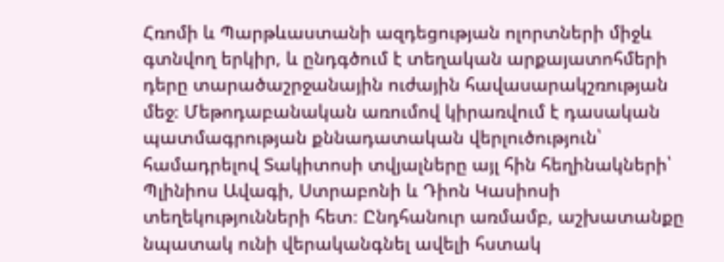Հռոմի և Պարթևաստանի ազդեցության ոլորտների միջև գտնվող երկիր, և ընդգծում է տեղական արքայատոհմերի դերը տարածաշրջանային ուժային հավասարակշռության մեջ։ Մեթոդաբանական առումով կիրառվում է դասական պատմագրության քննադատական վերլուծություն՝ համադրելով Տակիտոսի տվյալները այլ հին հեղինակների՝ Պլինիոս Ավագի, Ստրաբոնի և Դիոն Կասիոսի տեղեկությունների հետ։ Ընդհանուր առմամբ, աշխատանքը նպատակ ունի վերականգնել ավելի հստակ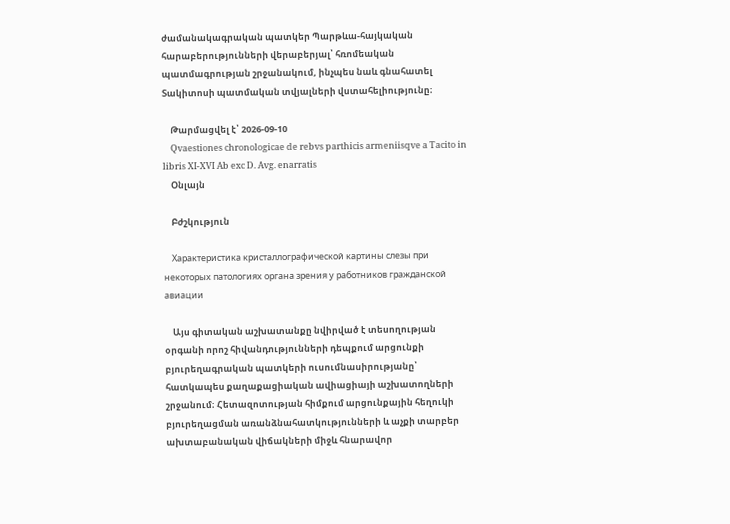ժամանակագրական պատկեր Պարթևա-հայկական հարաբերությունների վերաբերյալ՝ հռոմեական պատմագրության շրջանակում, ինչպես նաև գնահատել Տակիտոսի պատմական տվյալների վստահելիությունը։

    Թարմացվել է՝ 2026-09-10
    Qvaestiones chronologicae de rebvs parthicis armeniisqve a Tacito in libris XI-XVI Ab exc D. Avg. enarratis
    Օնլայն

    Բժշկություն

    Характеристика кристаллографической картины слезы при некоторых патологиях органа зрения у работников гражданской авиации

    Այս գիտական աշխատանքը նվիրված է տեսողության օրգանի որոշ հիվանդությունների դեպքում արցունքի բյուրեղագրական պատկերի ուսումնասիրությանը՝ հատկապես քաղաքացիական ավիացիայի աշխատողների շրջանում։ Հետազոտության հիմքում արցունքային հեղուկի բյուրեղացման առանձնահատկությունների և աչքի տարբեր ախտաբանական վիճակների միջև հնարավոր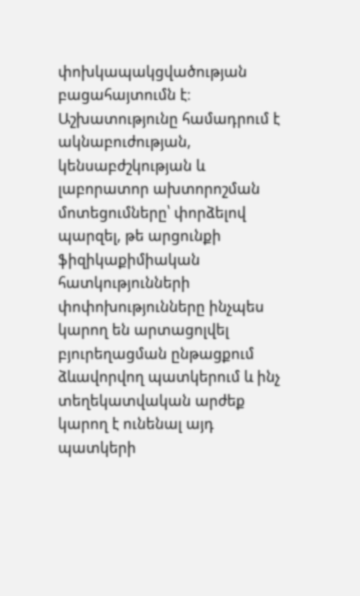փոխկապակցվածության բացահայտումն է։ Աշխատությունը համադրում է ակնաբուժության, կենսաբժշկության և լաբորատոր ախտորոշման մոտեցումները՝ փորձելով պարզել, թե արցունքի ֆիզիկաքիմիական հատկությունների փոփոխությունները ինչպես կարող են արտացոլվել բյուրեղացման ընթացքում ձևավորվող պատկերում և ինչ տեղեկատվական արժեք կարող է ունենալ այդ պատկերի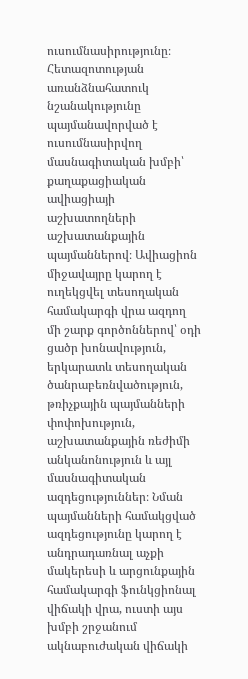ուսումնասիրությունը։ Հետազոտության առանձնահատուկ նշանակությունը պայմանավորված է ուսումնասիրվող մասնագիտական խմբի՝ քաղաքացիական ավիացիայի աշխատողների աշխատանքային պայմաններով։ Ավիացիոն միջավայրը կարող է ուղեկցվել տեսողական համակարգի վրա ազդող մի շարք գործոններով՝ օդի ցածր խոնավություն, երկարատև տեսողական ծանրաբեռնվածություն, թռիչքային պայմանների փոփոխություն, աշխատանքային ռեժիմի անկանոնություն և այլ մասնագիտական ազդեցություններ։ Նման պայմանների համակցված ազդեցությունը կարող է անդրադառնալ աչքի մակերեսի և արցունքային համակարգի ֆունկցիոնալ վիճակի վրա, ուստի այս խմբի շրջանում ակնաբուժական վիճակի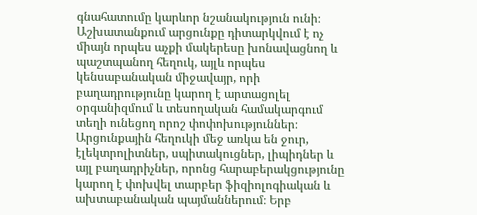գնահատումը կարևոր նշանակություն ունի։ Աշխատանքում արցունքը դիտարկվում է ոչ միայն որպես աչքի մակերեսը խոնավացնող և պաշտպանող հեղուկ, այլև որպես կենսաբանական միջավայր, որի բաղադրությունը կարող է արտացոլել օրգանիզմում և տեսողական համակարգում տեղի ունեցող որոշ փոփոխություններ։ Արցունքային հեղուկի մեջ առկա են ջուր, էլեկտրոլիտներ, սպիտակուցներ, լիպիդներ և այլ բաղադրիչներ, որոնց հարաբերակցությունը կարող է փոխվել տարբեր ֆիզիոլոգիական և ախտաբանական պայմաններում։ Երբ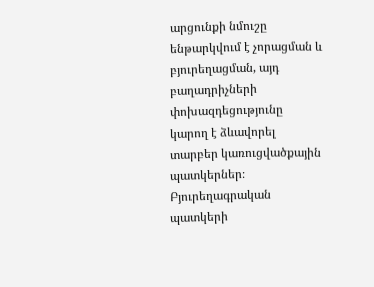արցունքի նմուշը ենթարկվում է չորացման և բյուրեղացման, այդ բաղադրիչների փոխազդեցությունը կարող է ձևավորել տարբեր կառուցվածքային պատկերներ։ Բյուրեղագրական պատկերի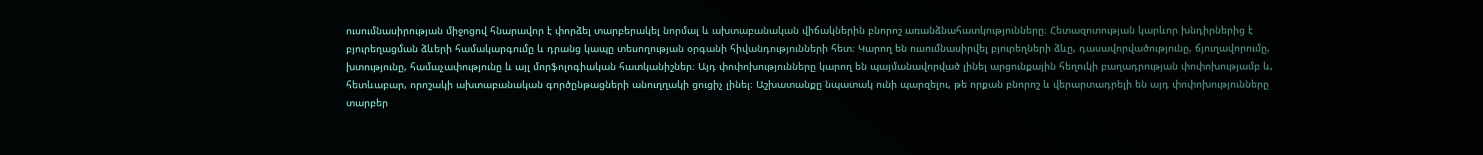ուսումնասիրության միջոցով հնարավոր է փորձել տարբերակել նորմալ և ախտաբանական վիճակներին բնորոշ առանձնահատկությունները։ Հետազոտության կարևոր խնդիրներից է բյուրեղացման ձևերի համակարգումը և դրանց կապը տեսողության օրգանի հիվանդությունների հետ։ Կարող են ուսումնասիրվել բյուրեղների ձևը, դասավորվածությունը, ճյուղավորումը, խտությունը, համաչափությունը և այլ մորֆոլոգիական հատկանիշներ։ Այդ փոփոխությունները կարող են պայմանավորված լինել արցունքային հեղուկի բաղադրության փոփոխությամբ և, հետևաբար, որոշակի ախտաբանական գործընթացների անուղղակի ցուցիչ լինել։ Աշխատանքը նպատակ ունի պարզելու, թե որքան բնորոշ և վերարտադրելի են այդ փոփոխությունները տարբեր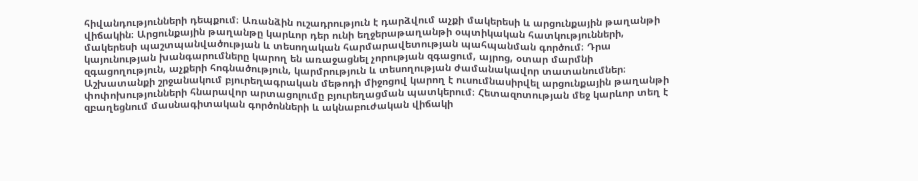հիվանդությունների դեպքում։ Առանձին ուշադրություն է դարձվում աչքի մակերեսի և արցունքային թաղանթի վիճակին։ Արցունքային թաղանթը կարևոր դեր ունի եղջերաթաղանթի օպտիկական հատկությունների, մակերեսի պաշտպանվածության և տեսողական հարմարավետության պահպանման գործում։ Դրա կայունության խանգարումները կարող են առաջացնել չորության զգացում, այրոց, օտար մարմնի զգացողություն, աչքերի հոգնածություն, կարմրություն և տեսողության ժամանակավոր տատանումներ։ Աշխատանքի շրջանակում բյուրեղագրական մեթոդի միջոցով կարող է ուսումնասիրվել արցունքային թաղանթի փոփոխությունների հնարավոր արտացոլումը բյուրեղացման պատկերում։ Հետազոտության մեջ կարևոր տեղ է զբաղեցնում մասնագիտական գործոնների և ակնաբուժական վիճակի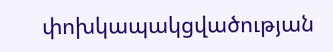փոխկապակցվածության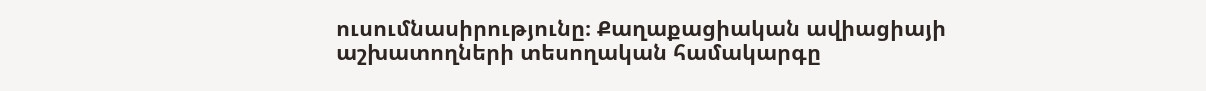ուսումնասիրությունը։ Քաղաքացիական ավիացիայի աշխատողների տեսողական համակարգը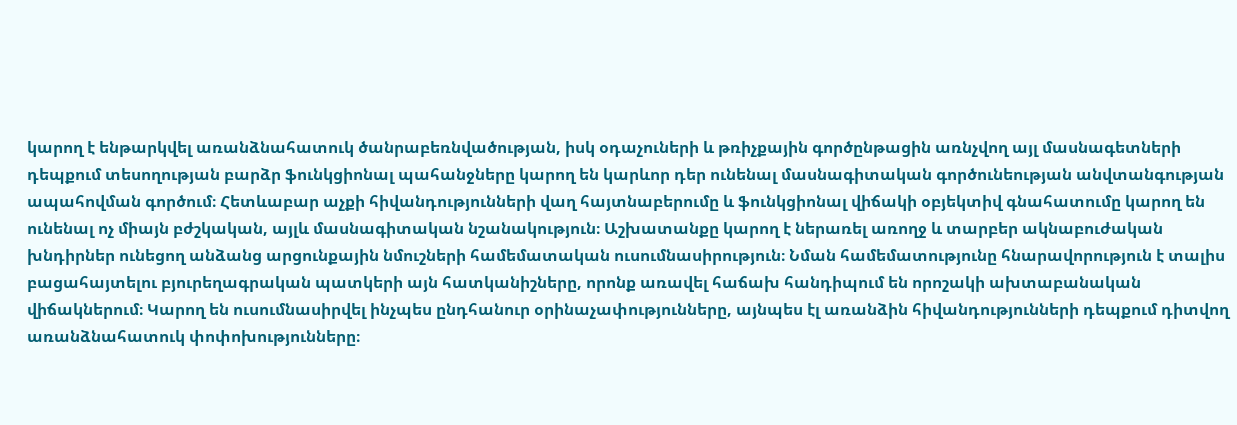կարող է ենթարկվել առանձնահատուկ ծանրաբեռնվածության, իսկ օդաչուների և թռիչքային գործընթացին առնչվող այլ մասնագետների դեպքում տեսողության բարձր ֆունկցիոնալ պահանջները կարող են կարևոր դեր ունենալ մասնագիտական գործունեության անվտանգության ապահովման գործում։ Հետևաբար աչքի հիվանդությունների վաղ հայտնաբերումը և ֆունկցիոնալ վիճակի օբյեկտիվ գնահատումը կարող են ունենալ ոչ միայն բժշկական, այլև մասնագիտական նշանակություն։ Աշխատանքը կարող է ներառել առողջ և տարբեր ակնաբուժական խնդիրներ ունեցող անձանց արցունքային նմուշների համեմատական ուսումնասիրություն։ Նման համեմատությունը հնարավորություն է տալիս բացահայտելու բյուրեղագրական պատկերի այն հատկանիշները, որոնք առավել հաճախ հանդիպում են որոշակի ախտաբանական վիճակներում։ Կարող են ուսումնասիրվել ինչպես ընդհանուր օրինաչափությունները, այնպես էլ առանձին հիվանդությունների դեպքում դիտվող առանձնահատուկ փոփոխությունները։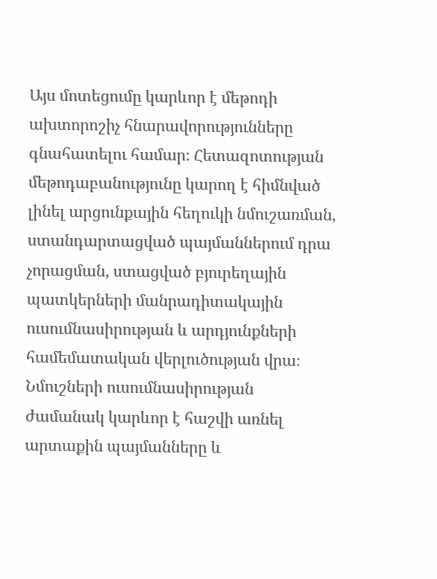Այս մոտեցումը կարևոր է մեթոդի ախտորոշիչ հնարավորությունները գնահատելու համար։ Հետազոտության մեթոդաբանությունը կարող է հիմնված լինել արցունքային հեղուկի նմուշառման, ստանդարտացված պայմաններում դրա չորացման, ստացված բյուրեղային պատկերների մանրադիտակային ուսումնասիրության և արդյունքների համեմատական վերլուծության վրա։ Նմուշների ուսումնասիրության ժամանակ կարևոր է հաշվի առնել արտաքին պայմանները և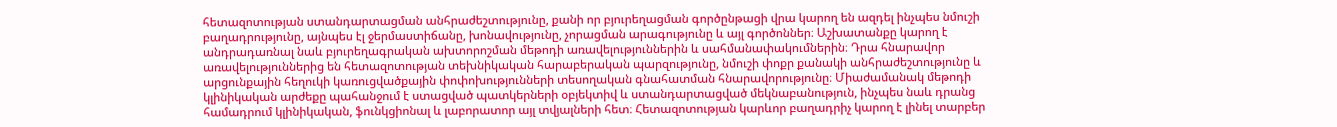հետազոտության ստանդարտացման անհրաժեշտությունը, քանի որ բյուրեղացման գործընթացի վրա կարող են ազդել ինչպես նմուշի բաղադրությունը, այնպես էլ ջերմաստիճանը, խոնավությունը, չորացման արագությունը և այլ գործոններ։ Աշխատանքը կարող է անդրադառնալ նաև բյուրեղագրական ախտորոշման մեթոդի առավելություններին և սահմանափակումներին։ Դրա հնարավոր առավելություններից են հետազոտության տեխնիկական հարաբերական պարզությունը, նմուշի փոքր քանակի անհրաժեշտությունը և արցունքային հեղուկի կառուցվածքային փոփոխությունների տեսողական գնահատման հնարավորությունը։ Միաժամանակ մեթոդի կլինիկական արժեքը պահանջում է ստացված պատկերների օբյեկտիվ և ստանդարտացված մեկնաբանություն, ինչպես նաև դրանց համադրում կլինիկական, ֆունկցիոնալ և լաբորատոր այլ տվյալների հետ։ Հետազոտության կարևոր բաղադրիչ կարող է լինել տարբեր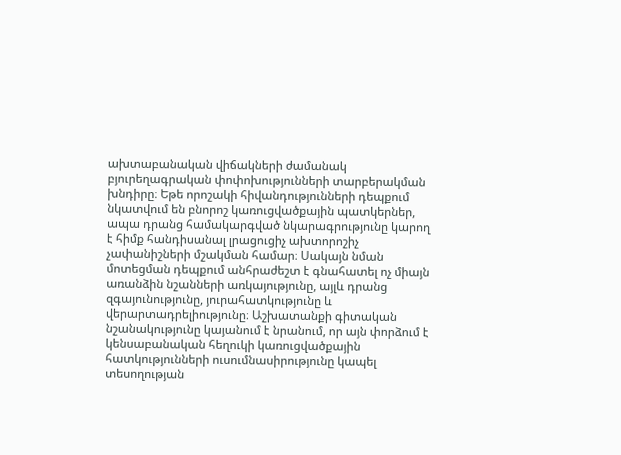ախտաբանական վիճակների ժամանակ բյուրեղագրական փոփոխությունների տարբերակման խնդիրը։ Եթե որոշակի հիվանդությունների դեպքում նկատվում են բնորոշ կառուցվածքային պատկերներ, ապա դրանց համակարգված նկարագրությունը կարող է հիմք հանդիսանալ լրացուցիչ ախտորոշիչ չափանիշների մշակման համար։ Սակայն նման մոտեցման դեպքում անհրաժեշտ է գնահատել ոչ միայն առանձին նշանների առկայությունը, այլև դրանց զգայունությունը, յուրահատկությունը և վերարտադրելիությունը։ Աշխատանքի գիտական նշանակությունը կայանում է նրանում, որ այն փորձում է կենսաբանական հեղուկի կառուցվածքային հատկությունների ուսումնասիրությունը կապել տեսողության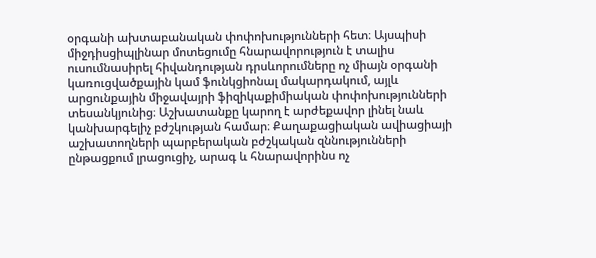օրգանի ախտաբանական փոփոխությունների հետ։ Այսպիսի միջդիսցիպլինար մոտեցումը հնարավորություն է տալիս ուսումնասիրել հիվանդության դրսևորումները ոչ միայն օրգանի կառուցվածքային կամ ֆունկցիոնալ մակարդակում, այլև արցունքային միջավայրի ֆիզիկաքիմիական փոփոխությունների տեսանկյունից։ Աշխատանքը կարող է արժեքավոր լինել նաև կանխարգելիչ բժշկության համար։ Քաղաքացիական ավիացիայի աշխատողների պարբերական բժշկական զննությունների ընթացքում լրացուցիչ, արագ և հնարավորինս ոչ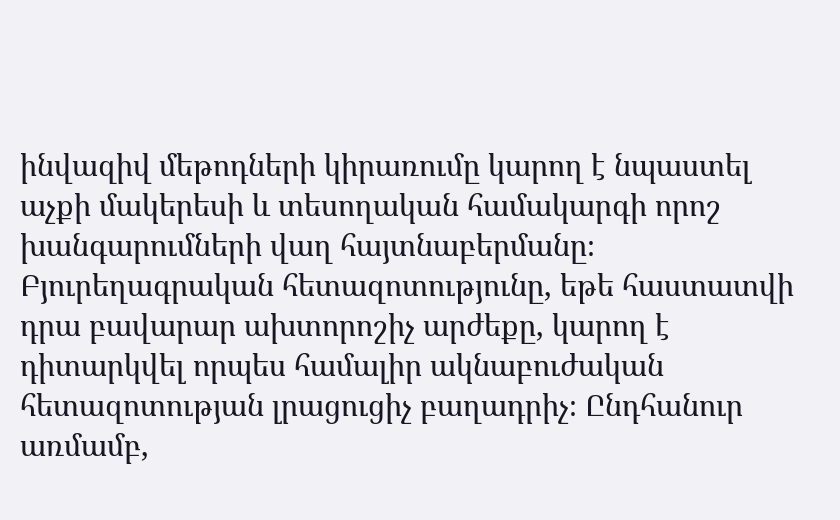ինվազիվ մեթոդների կիրառումը կարող է նպաստել աչքի մակերեսի և տեսողական համակարգի որոշ խանգարումների վաղ հայտնաբերմանը։ Բյուրեղագրական հետազոտությունը, եթե հաստատվի դրա բավարար ախտորոշիչ արժեքը, կարող է դիտարկվել որպես համալիր ակնաբուժական հետազոտության լրացուցիչ բաղադրիչ։ Ընդհանուր առմամբ,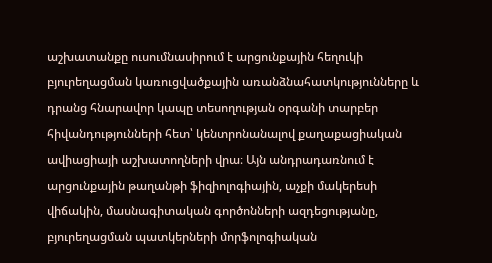աշխատանքը ուսումնասիրում է արցունքային հեղուկի բյուրեղացման կառուցվածքային առանձնահատկությունները և դրանց հնարավոր կապը տեսողության օրգանի տարբեր հիվանդությունների հետ՝ կենտրոնանալով քաղաքացիական ավիացիայի աշխատողների վրա։ Այն անդրադառնում է արցունքային թաղանթի ֆիզիոլոգիային, աչքի մակերեսի վիճակին, մասնագիտական գործոնների ազդեցությանը, բյուրեղացման պատկերների մորֆոլոգիական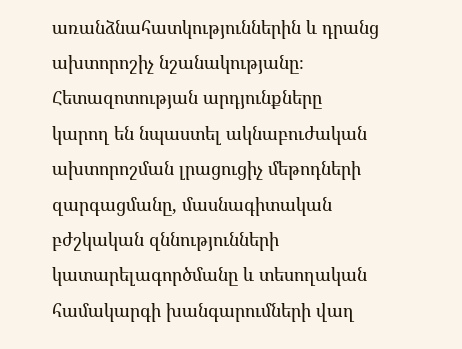առանձնահատկություններին և դրանց ախտորոշիչ նշանակությանը։ Հետազոտության արդյունքները կարող են նպաստել ակնաբուժական ախտորոշման լրացուցիչ մեթոդների զարգացմանը, մասնագիտական բժշկական զննությունների կատարելագործմանը և տեսողական համակարգի խանգարումների վաղ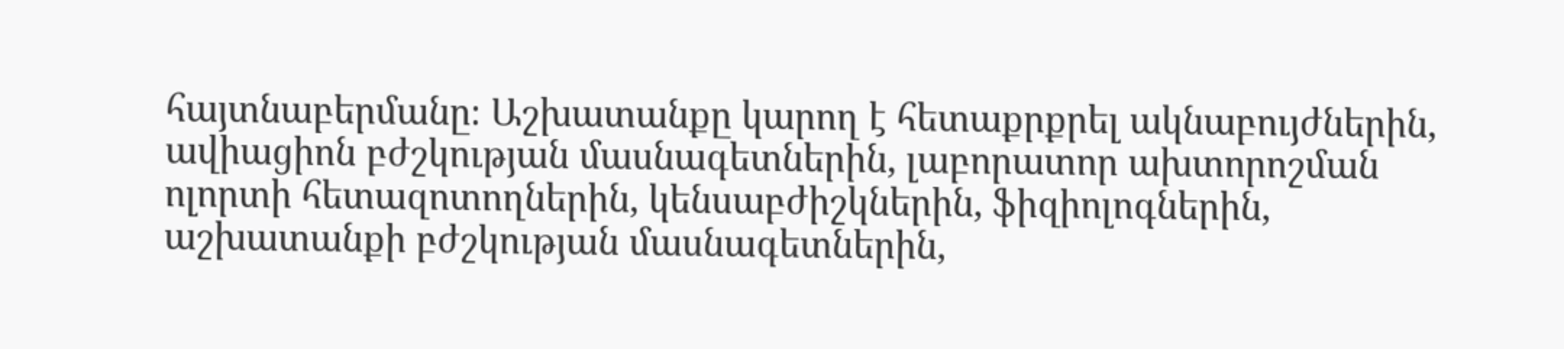հայտնաբերմանը։ Աշխատանքը կարող է հետաքրքրել ակնաբույժներին, ավիացիոն բժշկության մասնագետներին, լաբորատոր ախտորոշման ոլորտի հետազոտողներին, կենսաբժիշկներին, ֆիզիոլոգներին, աշխատանքի բժշկության մասնագետներին,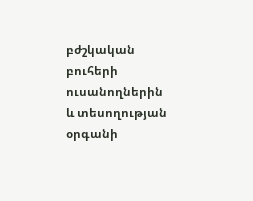բժշկական բուհերի ուսանողներին և տեսողության օրգանի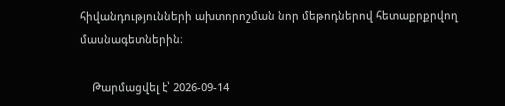հիվանդությունների ախտորոշման նոր մեթոդներով հետաքրքրվող մասնագետներին։

    Թարմացվել է՝ 2026-09-14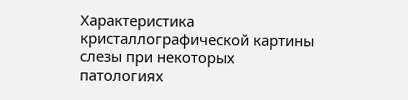Характеристика кристаллографической картины слезы при некоторых патологиях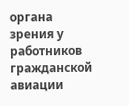органа зрения у работников гражданской авиации